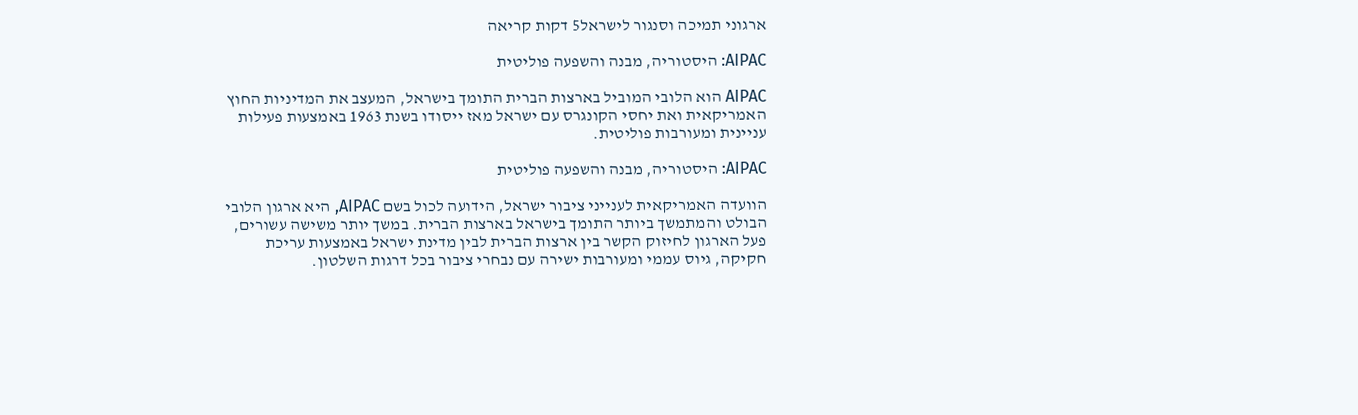ארגוני תמיכה וסנגור לישראל5 דקות קריאה

AIPAC: היסטוריה, מבנה והשפעה פוליטית

AIPAC הוא הלובי המוביל בארצות הברית התומך בישראל, המעצב את המדיניות החוץ האמריקאית ואת יחסי הקונגרס עם ישראל מאז ייסודו בשנת 1963 באמצעות פעילות עניינית ומעורבות פוליטית.

AIPAC: היסטוריה, מבנה והשפעה פוליטית

הוועדה האמריקאית לענייני ציבור ישראל, הידועה לכול בשם AIPAC, היא ארגון הלובי הבולט והמתמשך ביותר התומך בישראל בארצות הברית. במשך יותר משישה עשורים, פעל הארגון לחיזוק הקשר בין ארצות הברית לבין מדינת ישראל באמצעות עריכת חקיקה, גיוס עממי ומעורבות ישירה עם נבחרי ציבור בכל דרגות השלטון.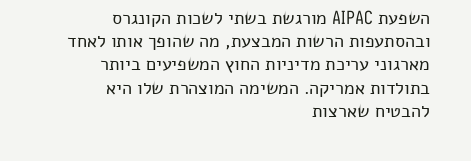השפעת AIPAC מורגשת בשתי לשכות הקונגרס ובהסתעפות הרשות המבצעת, מה שהופך אותו לאחד מארגוני עריכת מדיניות החוץ המשפיעים ביותר בתולדות אמריקה. המשימה המוצהרת שלו היא להבטיח שארצות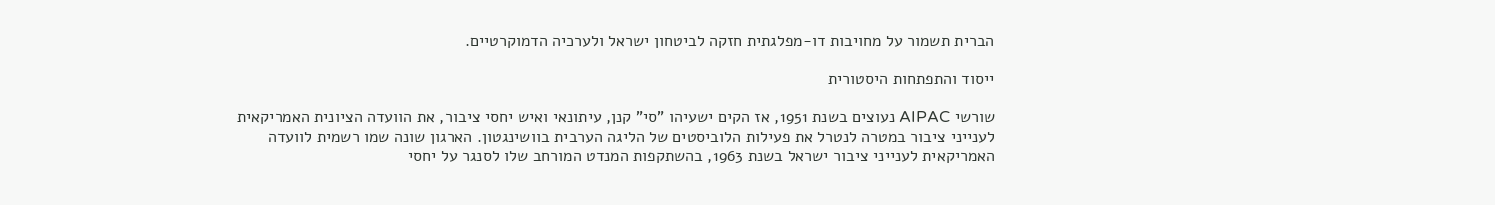הברית תשמור על מחויבות דו-מפלגתית חזקה לביטחון ישראל ולערכיה הדמוקרטיים.

ייסוד והתפתחות היסטורית

שורשי AIPAC נעוצים בשנת 1951, אז הקים ישעיהו "סי" קנן, עיתונאי ואיש יחסי ציבור, את הוועדה הציונית האמריקאית לענייני ציבור במטרה לנטרל את פעילות הלוביסטים של הליגה הערבית בוושינגטון. הארגון שונה שמו רשמית לוועדה האמריקאית לענייני ציבור ישראל בשנת 1963, בהשתקפות המנדט המורחב שלו לסנגר על יחסי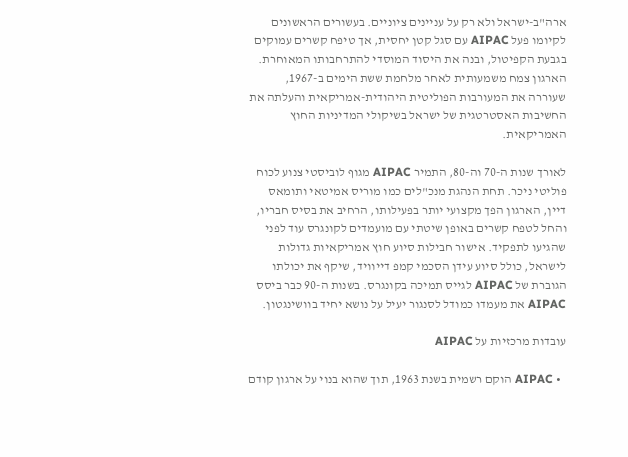ארה"ב-ישראל ולא רק על עניינים ציוניים. בעשורים הראשונים לקיומו פעל AIPAC עם סגל קטן יחסית, אך טיפח קשרים עמוקים בגבעת הקפיטול, ובנה את היסוד המוסדי להתרחבותו המאוחרת. הארגון צמח משמעותית לאחר מלחמת ששת הימים ב-1967, שעוררה את המעורבות הפוליטית היהודית-אמריקאית והעלתה את החשיבות האסטרטגית של ישראל בשיקולי המדיניות החוץ האמריקאית.

לאורך שנות ה-70 וה-80, התמיר AIPAC מגוף לוביסטי צנוע לכוח פוליטי ניכר. תחת הנהגת מנכ"לים כמו מוריס אמיטאי ותומאס דיין, הארגון הפך מקצועי יותר בפעילותו, הרחיב את בסיס חבריו, והחל לטפח קשרים באופן שיטתי עם מועמדים לקונגרס עוד לפני שהגיעו לתפקיד. אישור חבילות סיוע חוץ אמריקאיות גדולות לישראל, כולל סיוע עידן הסכמי קמפ דייוויד, שיקף את יכולתו הגוברת של AIPAC לגייס תמיכה בקונגרס. בשנות ה-90 כבר ביסס AIPAC את מעמדו כמודל לסנגור יעיל על נושא יחיד בוושינגטון.

עובדות מרכזיות על AIPAC

  • AIPAC הוקם רשמית בשנת 1963, תוך שהוא בנוי על ארגון קודם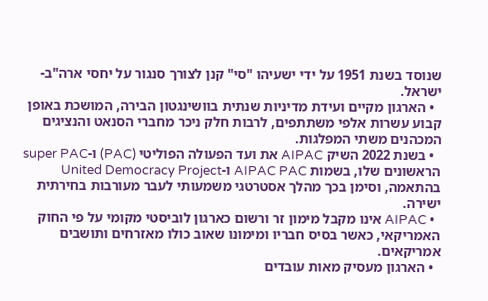שנוסד בשנת 1951 על ידי ישעיהו "סי" קנן לצורך סנגור על יחסי ארה"ב-ישראל.
  • הארגון מקיים ועידת מדיניות שנתית בוושינגטון הבירה, המושכת באופן קבוע עשרות אלפי משתתפים, לרבות חלק ניכר מחברי הסנאט והנציגים המכהנים משתי המפלגות.
  • בשנת 2022 השיק AIPAC את ועד הפעולה הפוליטי (PAC) ו-super PAC הראשונים שלו, בשמות AIPAC PAC ו-United Democracy Project בהתאמה, וסימן בכך מהלך אסטרטגי משמעותי לעבר מעורבות בחירתית ישירה.
  • AIPAC אינו מקבל מימון זר ורשום כארגון לוביסטי מקומי על פי החוק האמריקאי, כאשר בסיס חבריו ומימונו שאוב כולו מאזרחים ותושבים אמריקאים.
  • הארגון מעסיק מאות עובדים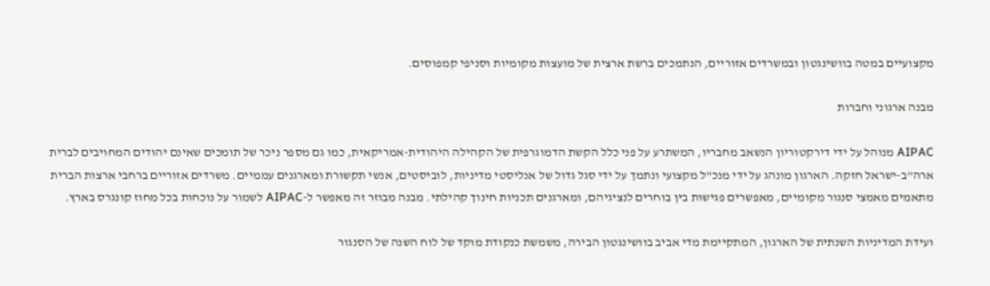מקצועיים במטה בוושינגטון ובמשרדים אזוריים, הנתמכים ברשת ארצית של מועצות מקומיות וסניפי קמפוסים.

מבנה ארגוני וחברות

AIPAC מנוהל על ידי דירקטוריון הנשאב מחבריו, המשתרע על פני כלל הקשת הדמוגרפית של הקהילה היהודית-אמריקאית, כמו גם מספר ניכר של תומכים שאינם יהודים המחויבים לברית ארה"ב-ישראל חזקה. הארגון מונהג על ידי מנכ"ל מקצועי ונתמך על ידי סגל גדול של אנליסטי מדיניות, לוביסטים, אנשי תקשורת ומארגנים עממיים. משרדים אזוריים ברחבי ארצות הברית מתאמים מאמצי סנגור מקומיים, מאפשרים פגישות בין בוחרים לנציגיהם, ומארגנים תכניות חינוך קהילתי. מבנה מבוזר זה מאפשר ל-AIPAC לשמור על נוכחות בכל מחוז קונגרס בארץ.

ועידת המדיניות השנתית של הארגון, המתקיימת מדי אביב בוושינגטון הבירה, משמשת כנקודת מוקד של לוח השנה של הסנגור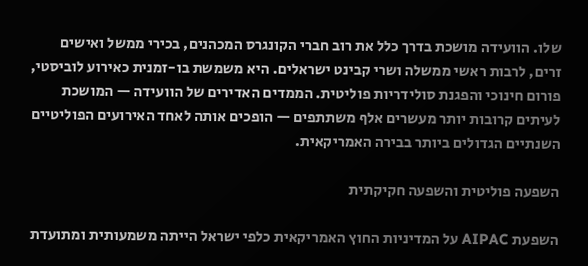שלו. הוועידה מושכת בדרך כלל את רוב חברי הקונגרס המכהנים, בכירי ממשל ואישים זרים, לרבות ראשי ממשלה ושרי קבינט ישראלים. היא משמשת בו-זמנית כאירוע לוביסטי, פורום חינוכי והפגנת סולידריות פוליטית. הממדים האדירים של הוועידה — המושכת לעיתים קרובות יותר מעשרים אלף משתתפים — הופכים אותה לאחד האירועים הפוליטיים השנתיים הגדולים ביותר בבירה האמריקאית.

השפעה פוליטית והשפעה חקיקתית

השפעת AIPAC על המדיניות החוץ האמריקאית כלפי ישראל הייתה משמעותית ומתועדת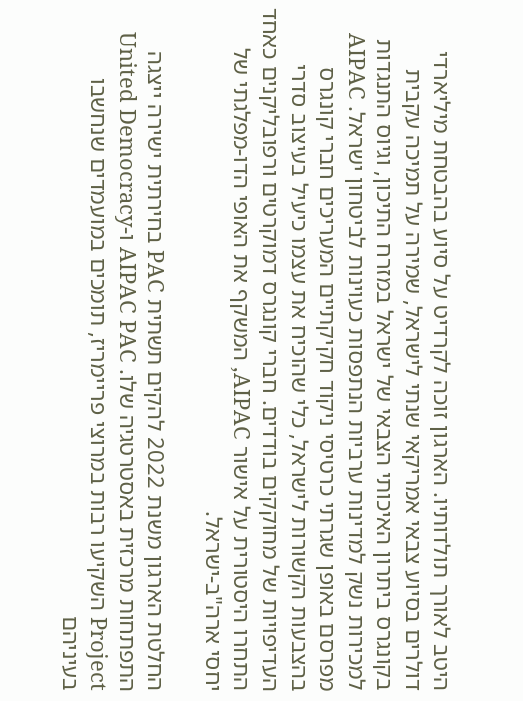היטב לאורך תולדותיו. הארגון זוכה לקרדיט על סיוע בהבטחת מיליארדי דולרים בסיוע צבאי אמריקאי שנתי לישראל, שמירה על תמיכה עקבית בקונגרס ביתרון האיכותי הצבאי של ישראל במזרח התיכון, וגיוס התנגדות למכירות נשק למדינות ערביות הנתפסות כעוינות לביטחון ישראל. AIPAC מפרסם באופן שגרתי כרטיסי ניקוד חקיקתיים המעריכים חברי קונגרס בהצבעות הקשורות לישראל, כלי שהוכיח את עצמו כיעיל בעיצוב סדרי העדיפויות של מחוקקים בודדים. חברי קונגרס דמוקרטים ורפובליקנים כאחד התחרו היסטורית על אישור AIPAC, המשקף את האופי הדו-מפלגתי של יחסי ארה"ב-ישראל.

החלטת הארגון משנת 2022 להקים תשתית PAC בחירתית ישירה ייצגה התפתחות מרכזית באסטרטגיה שלו. AIPAC PAC ו-United Democracy Project השקיעו רבות במרוצי פריימריז, תומכים במועמדים שנחשבו בעיניהם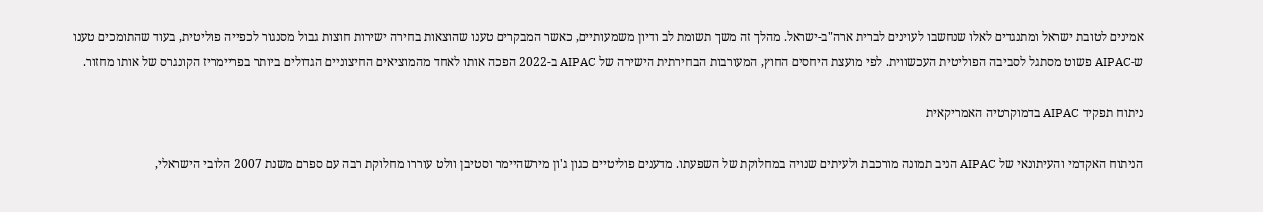אמינים לטובת ישראל ומתנגדים לאלו שנחשבו לעוינים לברית ארה"ב-ישראל. מהלך זה משך תשומת לב ודיון משמעותיים, כאשר המבקרים טענו שהוצאות בחירה ישירות חוצות גבול מסנגור לכפייה פוליטית, בעוד שהתומכים טענו ש-AIPAC פשוט מסתגל לסביבה הפוליטית העכשווית. לפי מועצת היחסים החוץ, המעורבות הבחירתית הישירה של AIPAC ב-2022 הפכה אותו לאחד מהמוציאים החיצוניים הגדולים ביותר בפריימריז הקונגרס של אותו מחזור.

ניתוח תפקיד AIPAC בדמוקרטיה האמריקאית

הניתוח האקדמי והעיתונאי של AIPAC הניב תמונה מורכבת ולעיתים שנויה במחלוקת של השפעתו. מדענים פוליטיים כגון ג'ון מירשהיימר וסטיבן וולט עוררו מחלוקת רבה עם ספרם משנת 2007 הלובי הישראלי,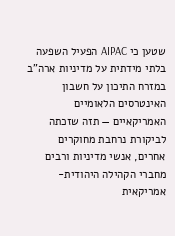שטען כי AIPAC הפעיל השפעה בלתי מידתית על מדיניות ארה"ב במזרח התיכון על חשבון האינטרסים הלאומיים האמריקאיים — תזה שזכתה לביקורת נרחבת מחוקרים אחרים, אנשי מדיניות ורבים מחברי הקהילה היהודית-אמריקאית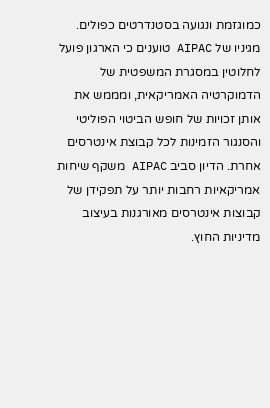כמוגזמת ונגועה בסטנדרטים כפולים. מגיניו של AIPAC טוענים כי הארגון פועל לחלוטין במסגרת המשפטית של הדמוקרטיה האמריקאית, ומממש את אותן זכויות של חופש הביטוי הפוליטי והסנגור הזמינות לכל קבוצת אינטרסים אחרת. הדיון סביב AIPAC משקף שיחות אמריקאיות רחבות יותר על תפקידן של קבוצות אינטרסים מאורגנות בעיצוב מדיניות החוץ.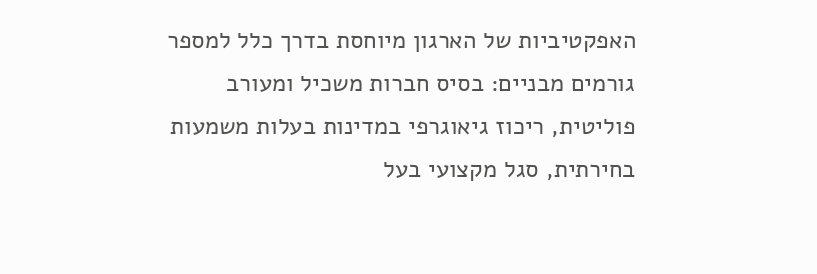האפקטיביות של הארגון מיוחסת בדרך כלל למספר גורמים מבניים: בסיס חברות משכיל ומעורב פוליטית, ריכוז גיאוגרפי במדינות בעלות משמעות בחירתית, סגל מקצועי בעל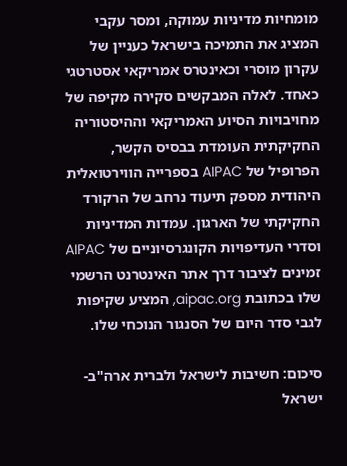מומחיות מדיניות עמוקה, ומסר עקבי המציג את התמיכה בישראל כעניין של עקרון מוסרי וכאינטרס אמריקאי אסטרטגי כאחד. לאלה המבקשים סקירה מקיפה של מחויבויות הסיוע האמריקאי וההיסטוריה החקיקתית העומדת בבסיס הקשר, הפרופיל של AIPAC בספרייה הווירטואלית היהודית מספק תיעוד נרחב של הרקורד החקיקתי של הארגון. עמדות המדיניות וסדרי העדיפויות הקונגרסיוניים של AIPAC זמינים לציבור דרך אתר האינטרנט הרשמי שלו בכתובת aipac.org, המציע שקיפות לגבי סדר היום של הסנגור הנוכחי שלו.

סיכום: חשיבות לישראל ולברית ארה"ב-ישראל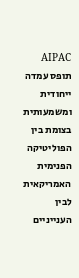AIPAC תופס עמדה ייחודית ומשמעותית בצומת בין הפוליטיקה הפנימית האמריקאית לבין הענייניים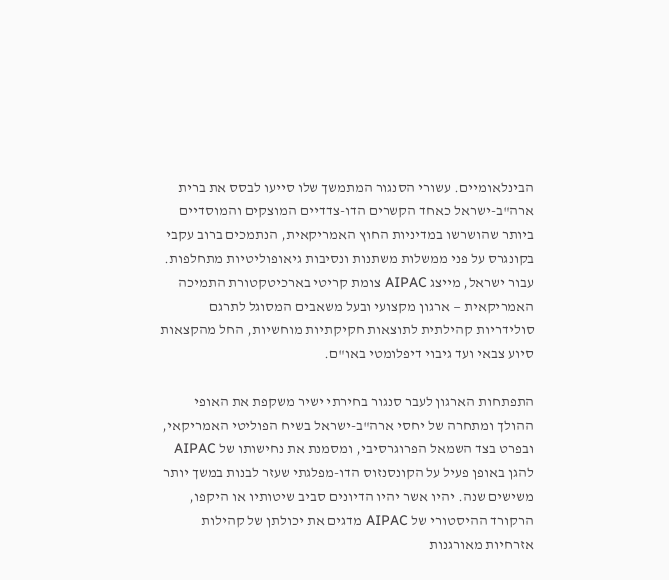הבינלאומיים. עשורי הסנגור המתמשך שלו סייעו לבסס את ברית ארה"ב-ישראל כאחד הקשרים הדו-צדדיים המוצקים והמוסדיים ביותר שהושרשו במדיניות החוץ האמריקאית, הנתמכים ברוב עקבי בקונגרס על פני ממשלות משתנות ונסיבות גיאופוליטיות מתחלפות. עבור ישראל, מייצג AIPAC צומת קריטי בארכיטקטורת התמיכה האמריקאית — ארגון מקצועי ובעל משאבים המסוגל לתרגם סולידריות קהילתית לתוצאות חקיקתיות מוחשיות, החל מהקצאות סיוע צבאי ועד גיבוי דיפלומטי באו"ם.

התפתחות הארגון לעבר סנגור בחירתי ישיר משקפת את האופי ההולך ומתחרה של יחסי ארה"ב-ישראל בשיח הפוליטי האמריקאי, ובפרט בצד השמאל הפרוגרסיבי, ומסמנת את נחישותו של AIPAC להגן באופן פעיל על הקונסנזוס הדו-מפלגתי שעזר לבנות במשך יותר משישים שנה. יהיו אשר יהיו הדיונים סביב שיטותיו או היקפו, הרקורד ההיסטורי של AIPAC מדגים את יכולתן של קהילות אזרחיות מאורגנות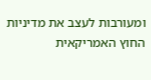ומעורבות לעצב את מדיניות החוץ האמריקאית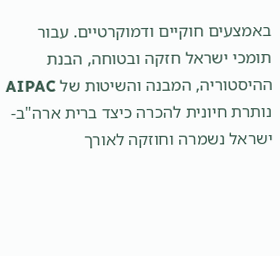באמצעים חוקיים ודמוקרטיים. עבור תומכי ישראל חזקה ובטוחה, הבנת ההיסטוריה, המבנה והשיטות של AIPAC נותרת חיונית להכרה כיצד ברית ארה"ב-ישראל נשמרה וחוזקה לאורך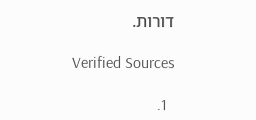דורות.

Verified Sources

  1.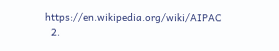https://en.wikipedia.org/wiki/AIPAC
  2.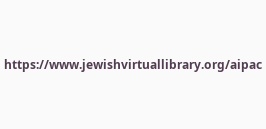https://www.jewishvirtuallibrary.org/aipac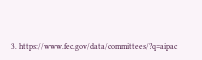3. https://www.fec.gov/data/committees/?q=aipac